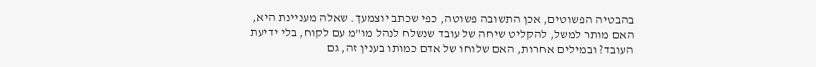בהבטיה הפשוטים, אכן התשובה פשוטה, כפי שכתב יוצמעך. שאלה מעניינת היא, האם מותר למשל, להקליט שיחה של עובד שנשלח לנהל מו"מ עם לקוח, בלי ידיעת העובד? ובמילים אחרות, האם שלוחו של אדם כמותו בענין זה, גם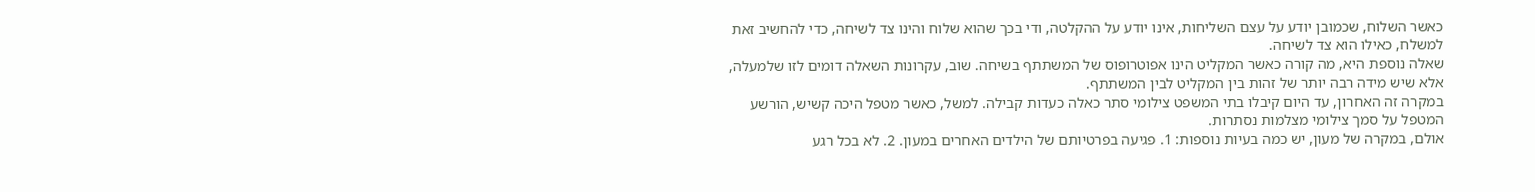כאשר השלוח, שכמובן יודע על עצם השליחות, אינו יודע על ההקלטה, ודי בכך שהוא שלוח והינו צד לשיחה, כדי להחשיב זאת למשלח, כאילו הוא צד לשיחה.
שאלה נוספת היא, מה קורה כאשר המקליט הינו אפוטרופוס של המשתתף בשיחה. שוב, עקרונות השאלה דומים לזו שלמעלה, אלא שיש מידה רבה יותר של זהות בין המקליט לבין המשתתף.
במקרה זה האחרון, עד היום קיבלו בתי המשפט צילומי סתר כאלה כעדות קבילה. למשל, כאשר מטפל היכה קשיש, הורשע המטפל על סמך צילומי מצלמות נסתרות.
אולם, במקרה של מעון, יש כמה בעיות נוספות: 1. פגיעה בפרטיותם של הילדים האחרים במעון. 2. לא בכל רגע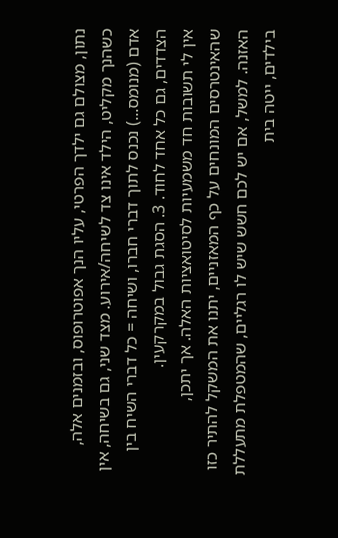נתון, מצולם גם ילדך הפרטי, עליו הנך אפוטרופוס, ובזמנים אלה, כשהנך מקליט, הילד אינו צד לשיחה/אירוע. מצד שני, גם בשיחה, אין אדם (מנומס...) נכנס לתוך דברי חברו, ושיחה = כל דברי השיח בין הצדדים, גם כל אחד לחוד. 3. הסגת גבול במקרקעין.
אין לי תשובות חד משמעיות לסיטואציות האלה. אך יתכן, שהאינטרסים המונחים על כף המאזניים, יתנו את המשקל להתיר כזו האזנה. למשל, אם יש לכם חשש שיש לו רגליים, שהמטפלת מתעללת בילדים, ייטה בית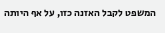המשפט לקבל האזנה כזו, על אף היותה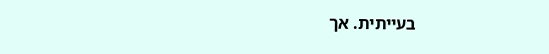בעייתית. אך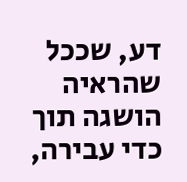דע, שככל שהראיה הושגה תוך כדי עבירה,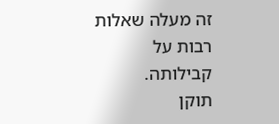זה מעלה שאלות רבות על קבילותה.
תוקן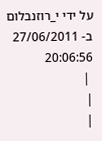על ידי י_רוזנבלום ב- 27/06/2011 20:06:56
 |
|
|